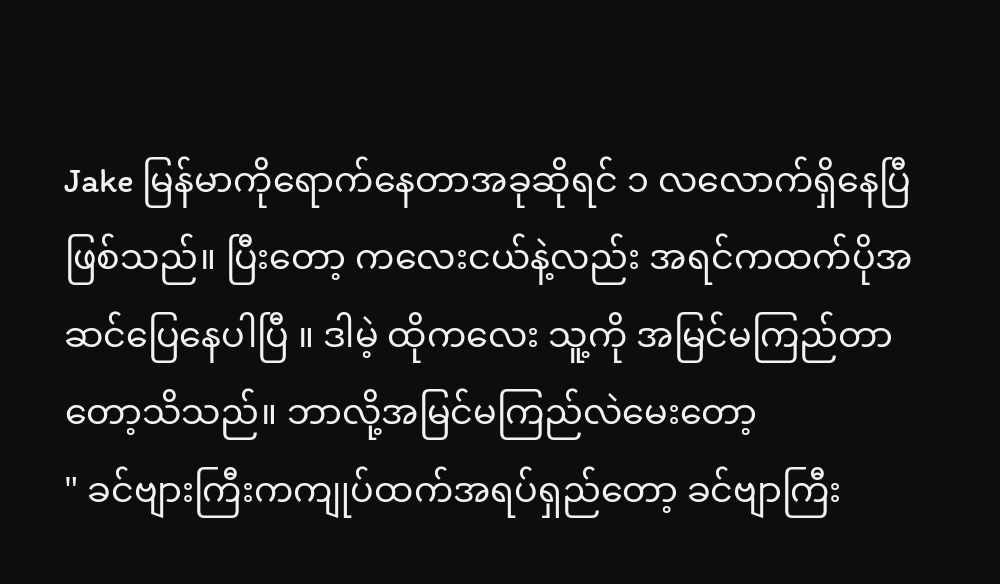Jake မြန်မာကိုရောက်နေတာအခုဆိုရင် ၁ လလောက်ရှိနေပြီဖြစ်သည်။ ပြီးတော့ ကလေးငယ်နဲ့လည်း အရင်ကထက်ပိုအဆင်ပြေနေပါပြီ ။ ဒါမဲ့ ထိုကလေး သူ့ကို အမြင်မကြည်တာတော့သိသည်။ ဘာလို့အမြင်မကြည်လဲမေးတော့
" ခင်ဗျားကြီးကကျုပ်ထက်အရပ်ရှည်တော့ ခင်ဗျာကြီး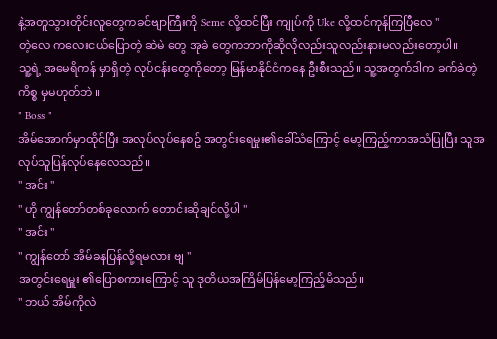နဲ့အတူသွားတိုင်းလူတွေကခင်ဗျာကြီးကို Seme လို့ထင်ပြီး ကျုပ်ကို Uke လို့ထင်ကုန်ကြပြီလေ "
တဲ့လေ ကလေးငယ်ပြောတဲ့ ဆဲမဲ တွေ အုခဲ တွေကဘာကိုဆိုလိုလည်းသူလည်းနားမလည်းတော့ပါ။
သူ့ရဲ့ အမေရိကန် မှာရှိတဲ့ လုပ်ငန်းတွေကိုတော့ မြန်မာနိုင်ငံကနေ ဦးစီးသည်။ သူ့အတွက်ဒါက ခက်ခဲတဲ့ ကိစ္စ မှမဟုတ်ဘဲ ။
" Boss "
အိမ်အောက်မှာထိုင်ပြီး အလုပ်လုပ်နေစဥ် အတွင်းရေမှုး၏ခေါ်သံကြောင့် မော့ကြည့်ကာအသံပြုပြီး သူအလုပ်သူပြန်လုပ်နေလေသည်။
" အင်း "
" ဟို ကျွန်တော်တစ်ခုလောက် တောင်းဆိုချင်လို့ပါ "
" အင်း "
" ကျွန်တော် အိမ်ခနပြန်လို့ရမလား ဗျ "
အတွင်းရေမှူး ၏ပြောစကားကြောင့် သူ ဒုတိယအကြိမ်ပြန်မော့ကြည့်မိသည်။
" ဘယ် အိမ်ကိုလဲ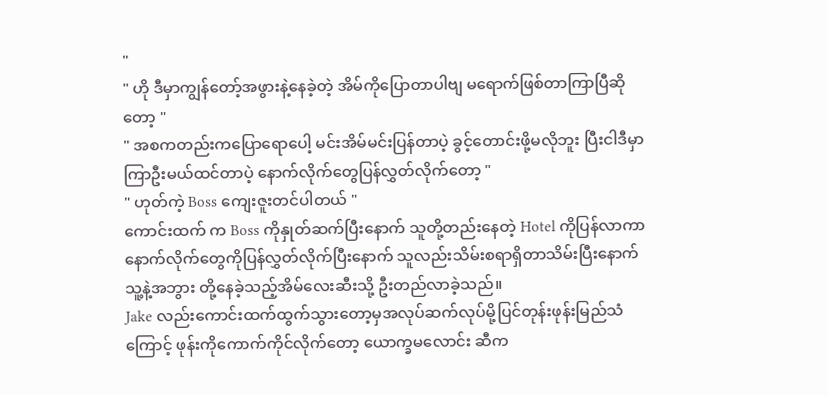"
" ဟို ဒီမှာကျွန်တော့်အဖွားနဲ့နေခဲ့တဲ့ အိမ်ကိုပြောတာပါဗျ မရောက်ဖြစ်တာကြာပြီဆိုတော့ "
" အစကတည်းကပြောရောပေါ့ မင်းအိမ်မင်းပြန်တာပဲ့ ခွင့်တောင်းဖို့မလိုဘူး ပြီးငါဒီမှာကြာဦးမယ်ထင်တာပဲ့ နောက်လိုက်တွေပြန်လွှတ်လိုက်တော့ "
" ဟုတ်ကဲ့ Boss ကျေးဇူးတင်ပါတယ် "
ကောင်းထက် က Boss ကိုနှုတ်ဆက်ပြီးနောက် သူတို့တည်းနေတဲ့ Hotel ကိုပြန်လာကာ နောက်လိုက်တွေကိုပြန်လွှတ်လိုက်ပြီးနောက် သူလည်းသိမ်းစရာရှိတာသိမ်းပြီးနောက် သူ့နဲ့အဘွား တို့နေခဲ့သည့်အိမ်လေးဆီးသို့ ဦးတည်လာခဲ့သည်။
Jake လည်းကောင်းထက်ထွက်သွားတော့မှအလုပ်ဆက်လုပ်မို့ပြင်တုန်းဖုန်းမြည်သံကြောင့် ဖုန်းကိုကောက်ကိုင်လိုက်တော့ ယောက္ခမလောင်း ဆီက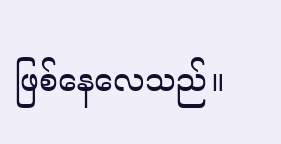ဖြစ်နေလေသည်။